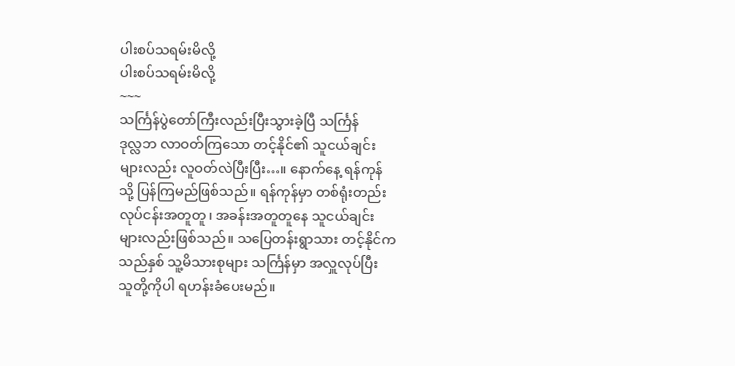ပါးစပ်သရမ်းမိလို့
ပါးစပ်သရမ်းမိလို့
~~~
သင်္ကြန်ပွဲတော်ကြီးလည်းပြီးသွားခဲ့ပြီ သင်္ကြန်
ဒုလ္လဘ လာဝတ်ကြသော တင့်နိုင်၏ သူငယ်ချင်း
များလည်း လူဝတ်လဲပြီးပြီး…။ နောက်နေ့ ရန်ကုန်
သို့ ပြန်ကြမည်ဖြစ်သည်။ ရန်ကုန်မှာ တစ်ရုံးတည်း
လုပ်ငန်းအတူတူ၊ အခန်းအတူတူနေ သူငယ်ချင်း
များလည်းဖြစ်သည်။ သပြေတန်းရွာသား တင့်နိုင်က
သည်နှစ် သူ့မိသားစုများ သင်္ကြန်မှာ အလှူလုပ်ပြီး
သူတို့ကိုပါ ရဟန်းခံပေးမည်။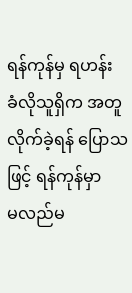ရန်ကုန်မှ ရဟန်း
ခံလိုသူရှိက အတူလိုက်ခဲ့ရန် ပြောသဖြင့် ရန်ကုန်မှာ
မလည်မ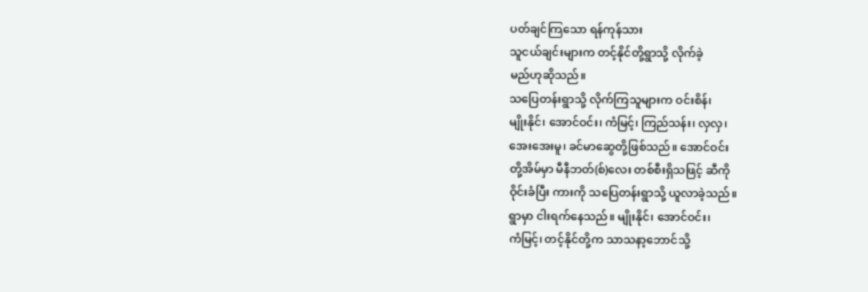ပတ်ချင်ကြသော ရန်ကုန်သား
သူငယ်ချင်းများက တင့်နိုင်တို့ရွာသို့ လိုက်ခဲ့
မည်ဟုဆိုသည်။
သပြေတန်းရွာသို့ လိုက်ကြသူများက ဝင်းစိန်၊
မျိုးနိုင်၊ အောင်ဝင်း၊ ကံမြင့်၊ ကြည်သန်း၊ လှလှ၊
အေးအေးမူ၊ ခင်မာဆွေတို့ဖြစ်သည်။ အောင်ဝင်း
တို့အိမ်မှာ မီနီဘတ်(စ်)လေး တစ်စီးရှိသဖြင့် ဆီကို
ဝိုင်းခံပြီး ကားကို သပြေတန်းရွာသို့ ယူလာခဲ့သည်။
ရွာမှာ ငါးရက်နေသည်။ မျိုးနိုင်၊ အောင်ဝင်း၊
ကံမြင့်၊ တင့်နိုင်တို့က သာသနာ့ဘောင်သို့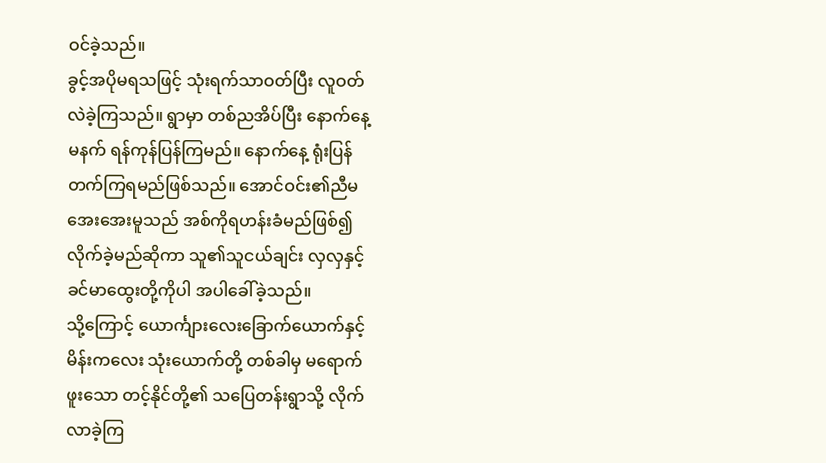ဝင်ခဲ့သည်။
ခွင့်အပိုမရသဖြင့် သုံးရက်သာဝတ်ပြီး လူဝတ်
လဲခဲ့ကြသည်။ ရွာမှာ တစ်ညအိပ်ပြီး နောက်နေ့
မနက် ရန်ကုန်ပြန်ကြမည်။ နောက်နေ့ ရုံးပြန်
တက်ကြရမည်ဖြစ်သည်။ အောင်ဝင်း၏ညီမ
အေးအေးမူသည် အစ်ကိုရဟန်းခံမည်ဖြစ်၍
လိုက်ခဲ့မည်ဆိုကာ သူ၏သူငယ်ချင်း လှလှနှင့်
ခင်မာထွေးတို့ကိုပါ အပါခေါ်ခဲ့သည်။
သို့ကြောင့် ယောင်္ကျားလေးခြောက်ယောက်နှင့်
မိန်းကလေး သုံးယောက်တို့ တစ်ခါမှ မရောက်
ဖူးသော တင့်နိုင်တို့၏ သပြေတန်းရွာသို့ လိုက်
လာခဲ့ကြ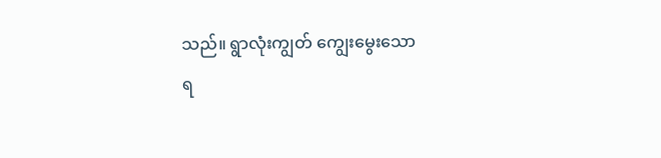သည်။ ရွာလုံးကျွတ် ကျွေးမွေးသော
ရ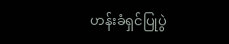ဟန်းခံရှင်ပြုပွဲ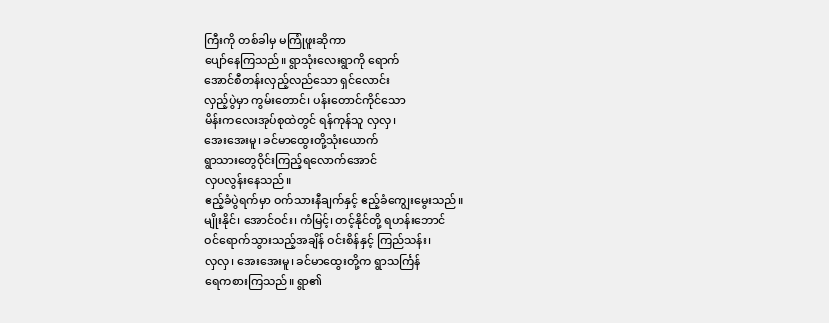ကြီးကို တစ်ခါမှ မကြုံဖူးဆိုကာ
ပျော်နေကြသည်။ ရွာသုံးလေးရွာကို ရောက်
အောင်စီတန်းလှည့်လည်သော ရှင်လောင်း
လှည့်ပွဲမှာ ကွမ်းတောင်၊ ပန်းတောင်ကိုင်သော
မိန်းကလေးအုပ်စုထဲတွင် ရန်ကုန်သူ လှလှ၊
အေးအေးမူ၊ ခင်မာထွေးတို့သုံးယောက်
ရွာသားတွေဝိုင်းကြည့်ရလောက်အောင်
လှပလွန်းနေသည်။
ဧည့်ခံပွဲရက်မှာ ဝက်သားနီချက်နှင့် ဧည့်ခံကျွေးမွေးသည်။
မျိုးနိုင်၊ အောင်ဝင်း၊ ကံမြင့်၊ တင့်နိုင်တို့ ရဟန်းဘောင်
ဝင်ရောက်သွားသည့်အချိန် ဝင်းစိန်နှင့် ကြည်သန်း၊
လှလှ၊ အေးအေးမူ၊ ခင်မာထွေးတို့က ရွာသင်္ကြန်
ရေကစားကြသည်။ ရွာ၏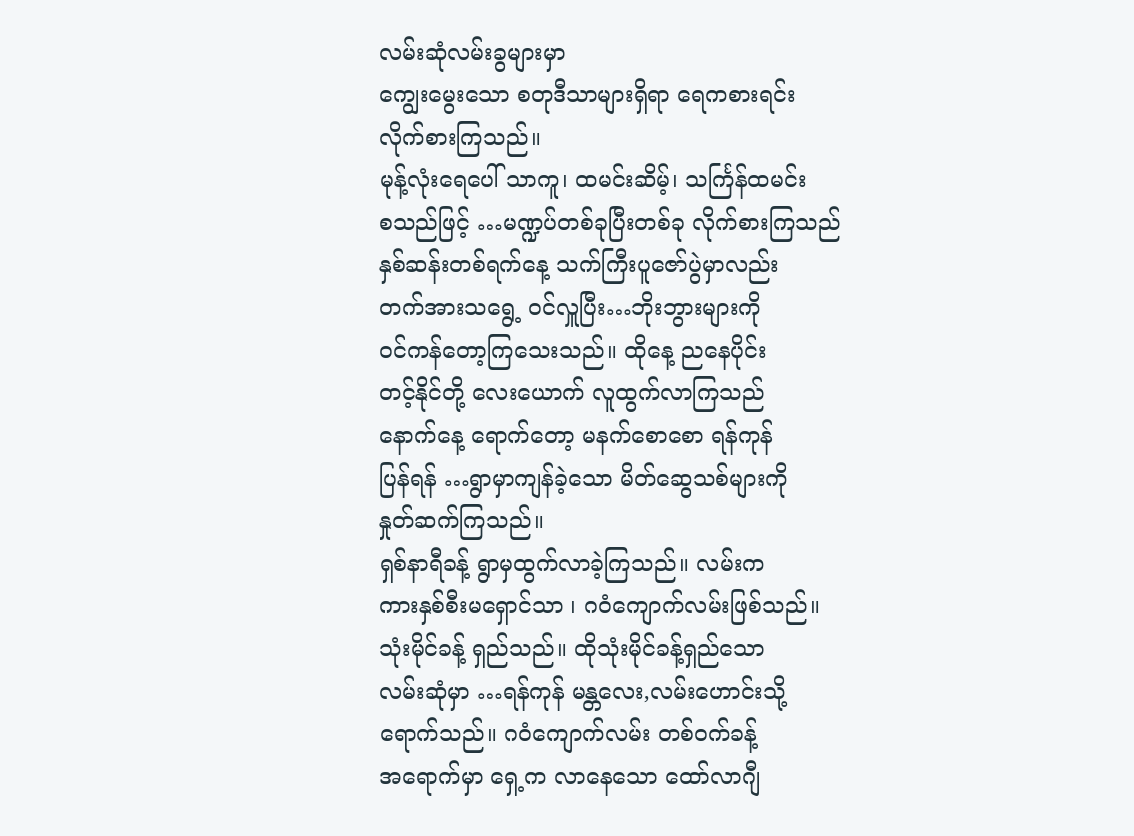လမ်းဆုံလမ်းခွများမှာ
ကျွေးမွေးသော စတုဒီသာများရှိရာ ရေကစားရင်း
လိုက်စားကြသည်။
မုန့်လုံးရေပေါ် သာကူ၊ ထမင်းဆိမ့်၊ သင်္ကြန်ထမင်း
စသည်ဖြင့် …မဏ္ဍပ်တစ်ခုပြီးတစ်ခု လိုက်စားကြသည်
နှစ်ဆန်းတစ်ရက်နေ့ သက်ကြီးပူဇော်ပွဲမှာလည်း
တက်အားသရွေ့ ဝင်လှူပြီး…ဘိုးဘွားများကို
ဝင်ကန်တော့ကြသေးသည်။ ထိုနေ့ ညနေပိုင်း
တင့်နိုင်တို့ လေးယောက် လူထွက်လာကြသည်
နောက်နေ့ ရောက်တော့ မနက်စောစော ရန်ကုန်
ပြန်ရန် …ရွာမှာကျန်ခဲ့သော မိတ်ဆွေသစ်များကို
နှုတ်ဆက်ကြသည်။
ရှစ်နာရီခန့် ရွာမှထွက်လာခဲ့ကြသည်။ လမ်းက
ကားနှစ်စီးမရှောင်သာ ၊ ဂဝံကျောက်လမ်းဖြစ်သည်။
သုံးမိုင်ခန့် ရှည်သည်။ ထိုသုံးမိုင်ခန့်ရှည်သော
လမ်းဆုံမှာ …ရန်ကုန် မန္တလေး,လမ်းဟောင်းသို့
ရောက်သည်။ ဂဝံကျောက်လမ်း တစ်ဝက်ခန့်
အရောက်မှာ ရှေ့က လာနေသော ထော်လာဂျီ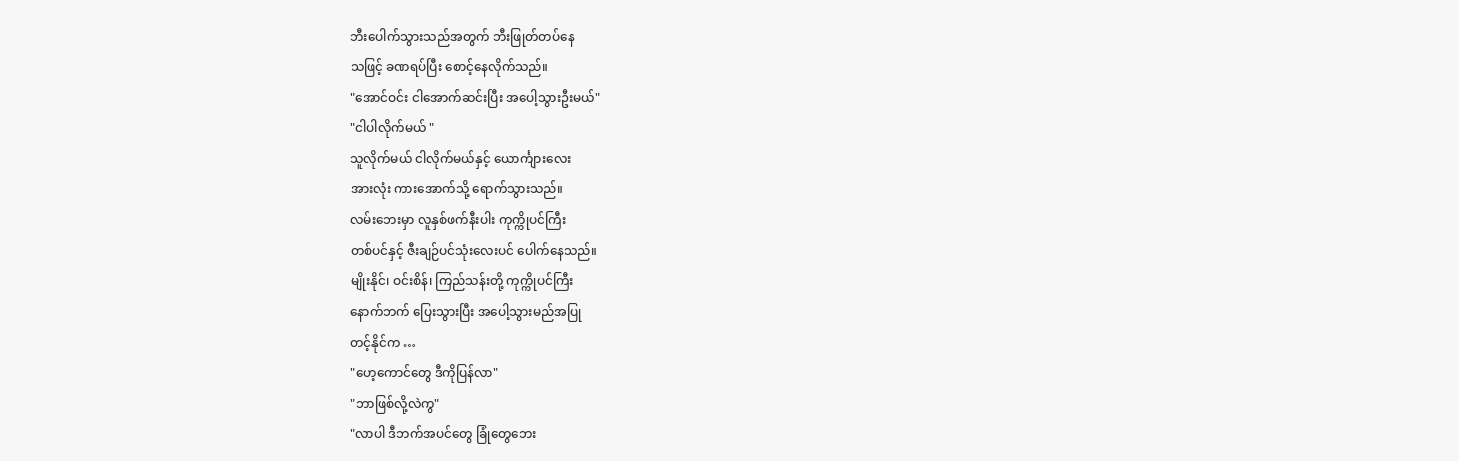ဘီးပေါက်သွားသည်အတွက် ဘီးဖြုတ်တပ်နေ
သဖြင့် ခဏရပ်ပြီး စောင့်နေလိုက်သည်။
"အောင်ဝင်း ငါအောက်ဆင်းပြီး အပေါ့သွားဦးမယ်"
"ငါပါလိုက်မယ် "
သူလိုက်မယ် ငါလိုက်မယ်နှင့် ယောင်္ကျားလေး
အားလုံး ကားအောက်သို့ ရောက်သွားသည်။
လမ်းဘေးမှာ လူနှစ်ဖက်နီးပါး ကုက္ကိုပင်ကြီး
တစ်ပင်နှင့် ဇီးချဉ်ပင်သုံးလေးပင် ပေါက်နေသည်။
မျိုးနိုင်၊ ဝင်းစိန်၊ ကြည်သန်းတို့ ကုက္ကိုပင်ကြီး
နောက်ဘက် ပြေးသွားပြီး အပေါ့သွားမည်အပြု
တင့်နိုင်က …
"ဟေ့ကောင်တွေ ဒီကိုပြန်လာ"
"ဘာဖြစ်လို့လဲကွ"
"လာပါ ဒီဘက်အပင်တွေ ခြုံတွေဘေး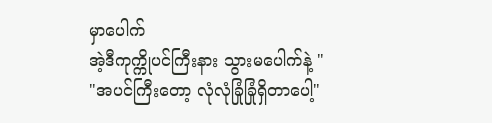မှာပေါက်
အဲ့ဒီကုက္ကိုပင်ကြီးနား သွားမပေါက်နဲ့ "
"အပင်ကြီးတော့ လုံလုံခြုံခြုံရှိတာပေါ့"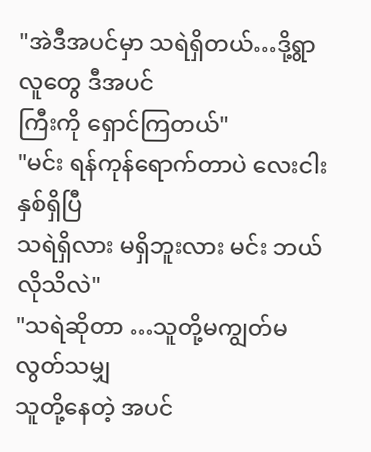"အဲဒီအပင်မှာ သရဲရှိတယ်…ဒို့ရွာလူတွေ ဒီအပင်
ကြီးကို ရှောင်ကြတယ်"
"မင်း ရန်ကုန်ရောက်တာပဲ လေးငါးနှစ်ရှိပြီ
သရဲရှိလား မရှိဘူးလား မင်း ဘယ်လိုသိလဲ"
"သရဲဆိုတာ …သူတို့မကျွတ်မလွတ်သမျှ
သူတို့နေတဲ့ အပင်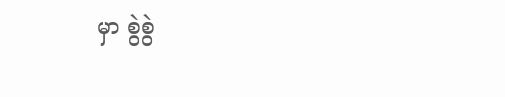မှာ စွဲစွဲ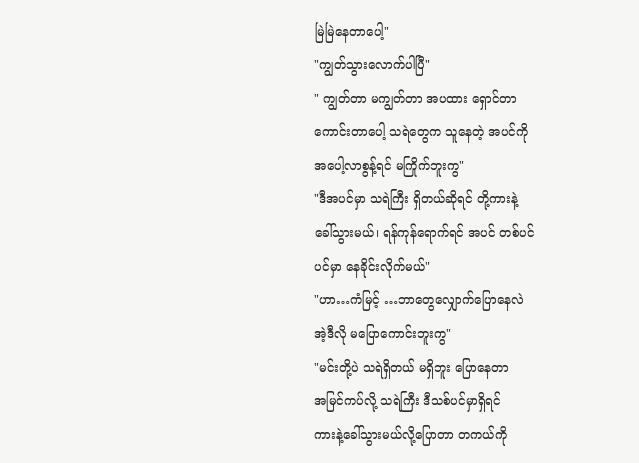မြဲမြဲနေတာပေါ့"
"ကျွတ်သွားလောက်ပါပြီ"
" ကျွတ်တာ မကျွတ်တာ အပထား ရှောင်တာ
ကောင်းတာပေါ့ သရဲတွေက သူနေတဲ့ အပင်ကို
အပေါ့လာစွန့်ရင် မကြိုက်ဘူးကွ"
"ဒီအပင်မှာ သရဲကြီး ရှိတယ်ဆိုရင် တို့ကားနဲ့
ခေါ်သွားမယ်၊ ရန်ကုန်ရောက်ရင် အပင် တစ်ပင်
ပင်မှာ နေခိုင်းလိုက်မယ်"
"ဟာ…ကံမြင့် …ဘာတွေလျှောက်ပြောနေလဲ
အဲ့ဒီလို မပြောကောင်းဘူးကွ"
"မင်းတို့ပဲ သရဲရှိတယ် မရှိဘူး ပြောနေတာ
အမြင်ကပ်လို့ သရဲကြီး ဒီသစ်ပင်မှာရှိရင်
ကားနဲ့ခေါ်သွားမယ်လို့ပြောတာ တကယ်ကို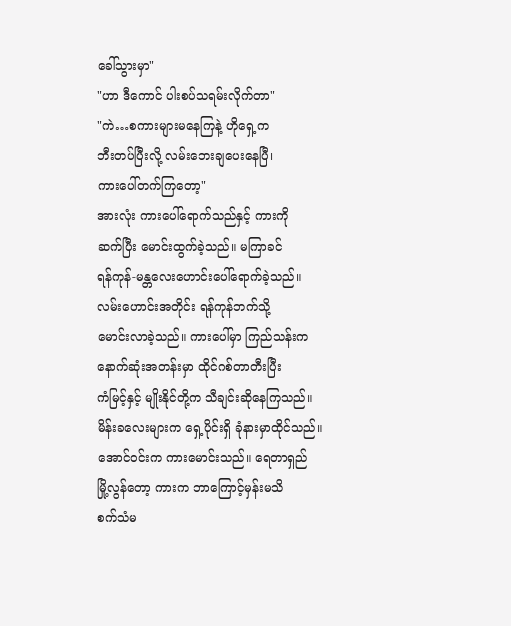ခေါ်သွားမှာ"
"ဟာ ဒီကောင် ပါးစပ်သရမ်းလိုက်တာ"
"ကဲ…စကားများမနေကြနဲ့ ဟိုရှေ့က
ဘီးတပ်ပြီးလို့ လမ်းဘေးချပေးနေပြီ၊
ကားပေါ်တက်ကြတော့"
အားလုံး ကားပေါ်ရောက်သည်နှင့် ကားကို
ဆက်ပြီး မောင်းထွက်ခဲ့သည်။ မကြာခင်
ရန်ကုန်-မန္တလေးဟောင်းပေါ်ရောက်ခဲ့သည်။
လမ်းဟောင်းအတိုင်း ရန်ကုန်ဘက်သို့
မောင်းလာခဲ့သည်။ ကားပေါ်မှာ ကြည်သန်းက
နောက်ဆုံးအတန်းမှာ ထိုင်ဂစ်တာတီးပြီး
ကံမြင့်နှင့် မျိုးနိုင်တို့က သီချင်းဆိုနေကြသည်။
မိန်းခလေးများက ရှေ့ပိုင်းရှိ ခုံနားမှာထိုင်သည်။
အောင်ဝင်းက ကားမောင်းသည်။ ရေတာရှည်
မြို့လွန်တော့ ကားက ဘာကြောင့်မှန်းမသိ
စက်သံမ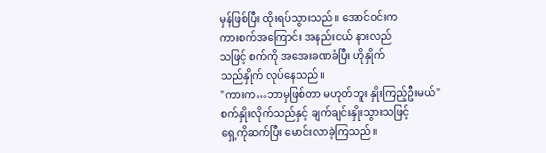မှန်ဖြစ်ပြီး ထိုးရပ်သွားသည်။ အောင်ဝင်းက
ကားစက်အကြောင်း အနည်းငယ် နားလည်
သဖြင့် စက်ကို အအေးခဏခံပြီး ဟိုနှိုက်
သည်နှိုက် လုပ်နေသည်။
"ကားက…ဘာမှဖြစ်တာ မဟုတ်ဘူး နှိုးကြည့်ဦးမယ်"
စက်နှိုးလိုက်သည်နှင့် ချက်ချင်းနှိုးသွားသဖြင့်
ရှေ့ကိုဆက်ပြီး မောင်းလာခဲ့ကြသည်။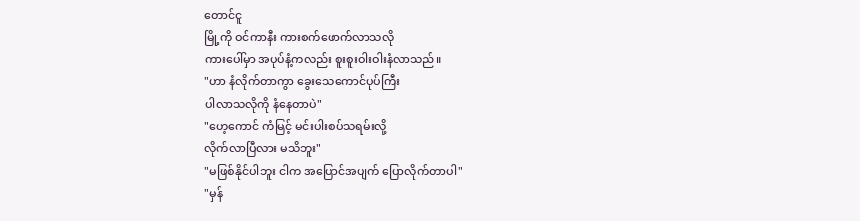တောင်ငူ
မြို့ကို ဝင်ကာနီး ကားစက်ဖောက်လာသလို
ကားပေါ်မှာ အပုပ်နံ့ကလည်း စူးစူးဝါးဝါးနံလာသည်။
"ဟာ နံလိုက်တာကွာ ခွေးသေကောင်ပုပ်ကြီး
ပါလာသလိုကို နံနေတာပဲ"
"ဟေ့ကောင် ကံမြင့် မင်းပါးစပ်သရမ်းလို့
လိုက်လာပြီလား မသိဘူး"
"မဖြစ်နိုင်ပါဘူး ငါက အပြောင်အပျက် ပြောလိုက်တာပါ"
"မှန်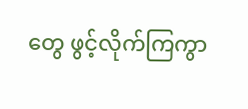တွေ ဖွင့်လိုက်ကြကွာ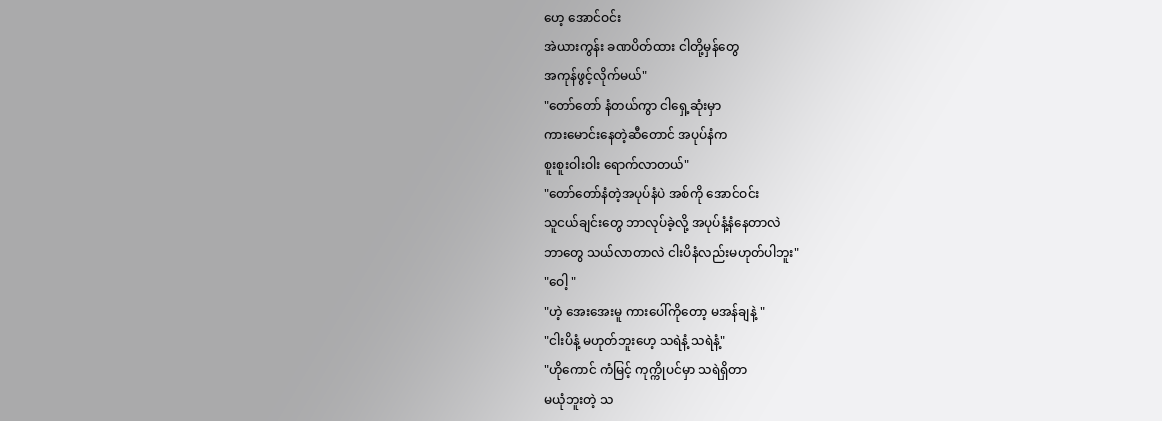ဟေ့ အောင်ဝင်း
အဲယားကွန်း ခဏပိတ်ထား ငါတို့မှန်တွေ
အကုန်ဖွင့်လိုက်မယ်"
"တော်တော် နံတယ်ကွာ ငါရှေ့ဆုံးမှာ
ကားမောင်းနေတဲ့ဆီတောင် အပုပ်နံက
စူးစူးဝါးဝါး ရောက်လာတယ်"
"တော်တော်နံတဲ့အပုပ်နံပဲ အစ်ကို အောင်ဝင်း
သူငယ်ချင်းတွေ ဘာလုပ်ခဲ့လို့ အပုပ်နံ့နံနေတာလဲ
ဘာတွေ သယ်လာတာလဲ ငါးပိနံလည်းမဟုတ်ပါဘူး"
"ဝေါ့ "
"ဟဲ့ အေးအေးမူ ကားပေါ်ကိုတော့ မအန်ချနဲ့ "
"ငါးပိနံ့ မဟုတ်ဘူးဟေ့ သရဲနံ့ သရဲနံ့"
"ဟိုကောင် ကံမြင့် ကုက္ကိုပင်မှာ သရဲရှိတာ
မယုံဘူးတဲ့ သ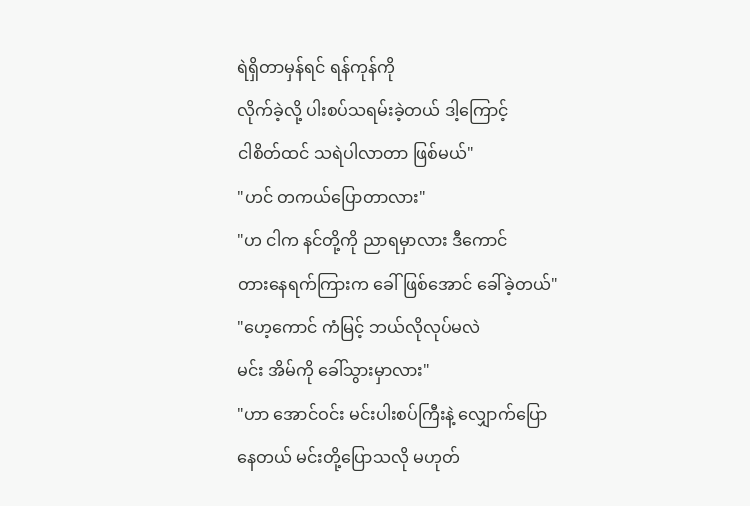ရဲရှိတာမှန်ရင် ရန်ကုန်ကို
လိုက်ခဲ့လို့ ပါးစပ်သရမ်းခဲ့တယ် ဒါ့ကြောင့်
ငါစိတ်ထင် သရဲပါလာတာ ဖြစ်မယ်"
"ဟင် တကယ်ပြောတာလား"
"ဟ ငါက နင်တို့ကို ညာရမှာလား ဒီကောင်
တားနေရက်ကြားက ခေါ်ဖြစ်အောင် ခေါ်ခဲ့တယ်"
"ဟေ့ကောင် ကံမြင့် ဘယ်လိုလုပ်မလဲ
မင်း အိမ်ကို ခေါ်သွားမှာလား"
"ဟာ အောင်ဝင်း မင်းပါးစပ်ကြီးနဲ့ လျှောက်ပြော
နေတယ် မင်းတို့ပြောသလို မဟုတ်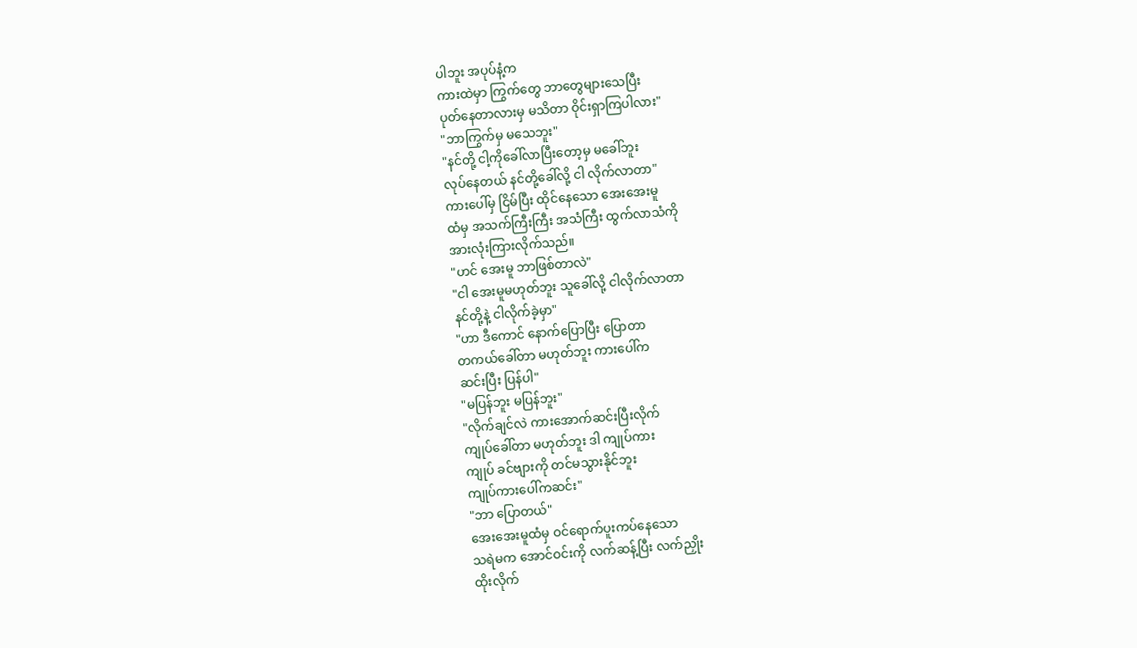ပါဘူး အပုပ်နံ့က
ကားထဲမှာ ကြွက်တွေ ဘာတွေများသေပြီး
ပုတ်နေတာလားမှ မသိတာ ဝိုင်းရှာကြပါလား"
"ဘာကြွက်မှ မသေဘူး"
"နင်တို့ ငါ့ကိုခေါ်လာပြီးတော့မှ မခေါ်ဘူး
လုပ်နေတယ် နင်တို့ခေါ်လို့ ငါ လိုက်လာတာ"
ကားပေါ်မှ ငြိမ်ပြီး ထိုင်နေသော အေးအေးမူ
ထံမှ အသက်ကြီးကြီး အသံကြီး ထွက်လာသံကို
အားလုံးကြားလိုက်သည်။
"ဟင် အေးမူ ဘာဖြစ်တာလဲ"
"ငါ အေးမူမဟုတ်ဘူး သူခေါ်လို့ ငါလိုက်လာတာ
နင်တို့နဲ့ ငါလိုက်ခဲ့မှာ"
"ဟာ ဒီကောင် နောက်ပြောပြီး ပြောတာ
တကယ်ခေါ်တာ မဟုတ်ဘူး ကားပေါ်က
ဆင်းပြီး ပြန်ပါ"
"မပြန်ဘူး မပြန်ဘူး"
"လိုက်ချင်လဲ ကားအောက်ဆင်းပြီးလိုက်
ကျုပ်ခေါ်တာ မဟုတ်ဘူး ဒါ ကျုပ်ကား
ကျုပ် ခင်ဗျားကို တင်မသွားနိုင်ဘူး
ကျုပ်ကားပေါ်ကဆင်း"
"ဘာ ပြောတယ်"
အေးအေးမူထံမှ ဝင်ရောက်ပူးကပ်နေသော
သရဲမက အောင်ဝင်းကို လက်ဆန့်ပြီး လက်ညှိုး
ထိုးလိုက်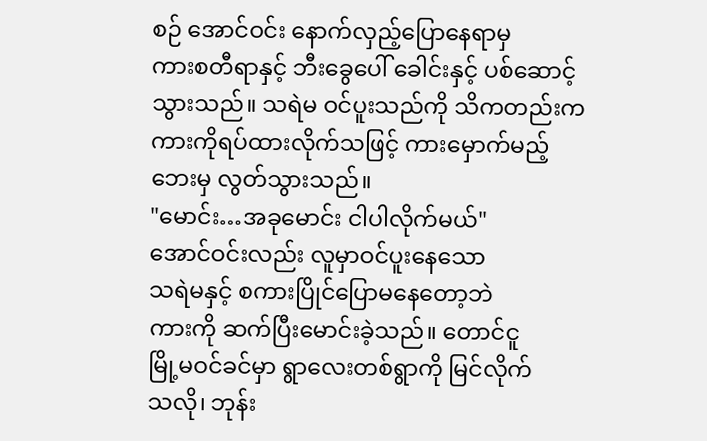စဉ် အောင်ဝင်း နောက်လှည့်ပြောနေရာမှ
ကားစတီရာနှင့် ဘီးခွေပေါ် ခေါင်းနှင့် ပစ်ဆောင့်
သွားသည်။ သရဲမ ဝင်ပူးသည်ကို သိကတည်းက
ကားကိုရပ်ထားလိုက်သဖြင့် ကားမှောက်မည့်
ဘေးမှ လွတ်သွားသည်။
"မောင်း…အခုမောင်း ငါပါလိုက်မယ်"
အောင်ဝင်းလည်း လူမှာဝင်ပူးနေသော
သရဲမနှင့် စကားပြိုင်ပြောမနေတော့ဘဲ
ကားကို ဆက်ပြီးမောင်းခဲ့သည်။ တောင်ငူ
မြို့မဝင်ခင်မှာ ရွာလေးတစ်ရွာကို မြင်လိုက်
သလို၊ ဘုန်း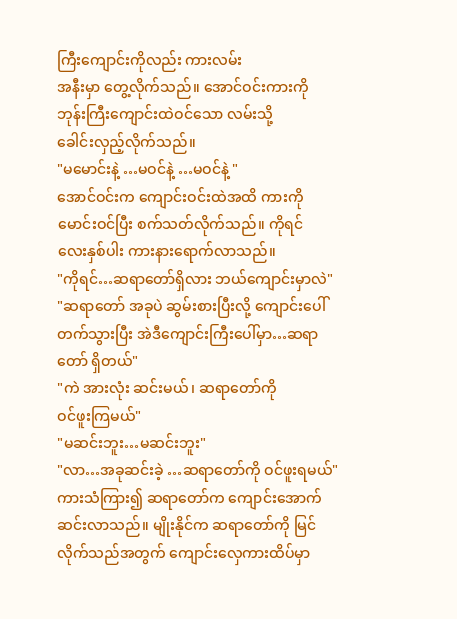ကြီးကျောင်းကိုလည်း ကားလမ်း
အနီးမှာ တွေ့လိုက်သည်။ အောင်ဝင်းကားကို
ဘုန်းကြီးကျောင်းထဲဝင်သော လမ်းသို့
ခေါင်းလှည့်လိုက်သည်။
"မမောင်းနဲ့ …မဝင်နဲ့ …မဝင်နဲ့ "
အောင်ဝင်းက ကျောင်းဝင်းထဲအထိ ကားကို
မောင်းဝင်ပြီး စက်သတ်လိုက်သည်။ ကိုရင်
လေးနှစ်ပါး ကားနားရောက်လာသည်။
"ကိုရင်…ဆရာတော်ရှိလား ဘယ်ကျောင်းမှာလဲ"
"ဆရာတော် အခုပဲ ဆွမ်းစားပြီးလို့ ကျောင်းပေါ်
တက်သွားပြီး အဲဒီကျောင်းကြီးပေါ်မှာ…ဆရာ
တော် ရှိတယ်"
"ကဲ အားလုံး ဆင်းမယ်၊ ဆရာတော်ကို
ဝင်ဖူးကြမယ်"
"မဆင်းဘူး…မဆင်းဘူး"
"လာ…အခုဆင်းခဲ့ …ဆရာတော်ကို ဝင်ဖူးရမယ်"
ကားသံကြား၍ ဆရာတော်က ကျောင်းအောက်
ဆင်းလာသည်။ မျိုးနိုင်က ဆရာတော်ကို မြင်
လိုက်သည်အတွက် ကျောင်းလှေကားထိပ်မှာ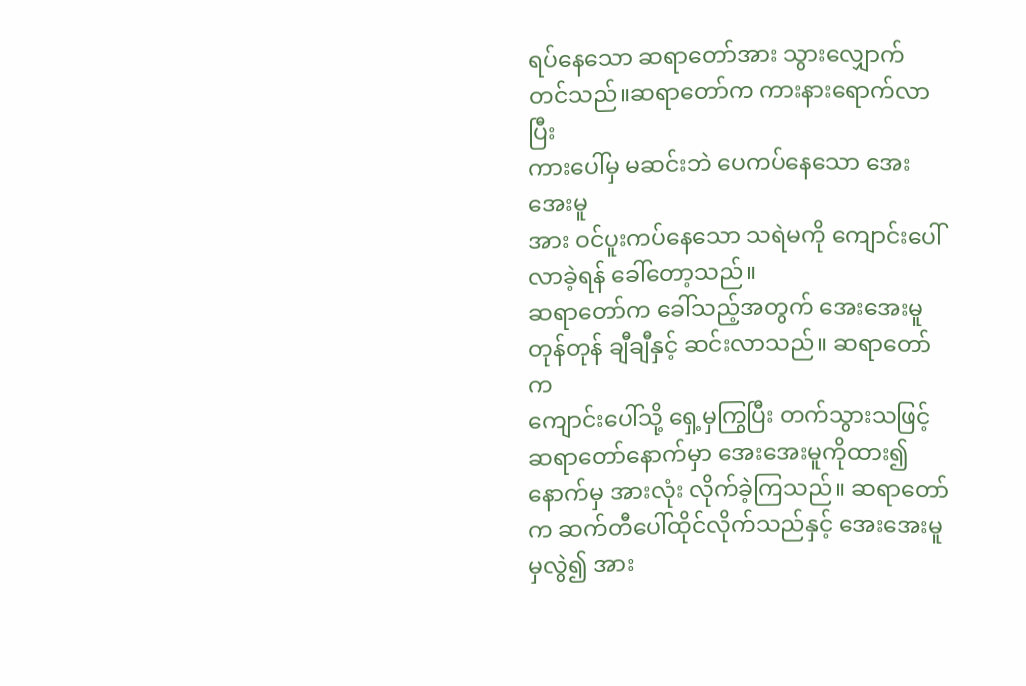ရပ်နေသော ဆရာတော်အား သွားလျှောက်
တင်သည်။ဆရာတော်က ကားနားရောက်လာပြီး
ကားပေါ်မှ မဆင်းဘဲ ပေကပ်နေသော အေးအေးမူ
အား ဝင်ပူးကပ်နေသော သရဲမကို ကျောင်းပေါ်
လာခဲ့ရန် ခေါ်တော့သည်။
ဆရာတော်က ခေါ်သည့်အတွက် အေးအေးမူ
တုန်တုန် ချီချီနှင့် ဆင်းလာသည်။ ဆရာတော်က
ကျောင်းပေါ်သို့ ရှေ့မှကြွပြီး တက်သွားသဖြင့်
ဆရာတော်နောက်မှာ အေးအေးမူကိုထား၍
နောက်မှ အားလုံး လိုက်ခဲ့ကြသည်။ ဆရာတော်
က ဆက်တီပေါ်ထိုင်လိုက်သည်နှင့် အေးအေးမူ
မှလွဲ၍ အား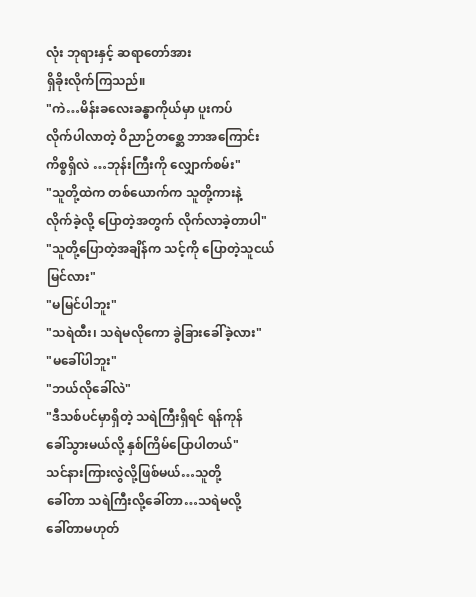လုံး ဘုရားနှင့် ဆရာတော်အား
ရှိခိုးလိုက်ကြသည်။
"ကဲ…မိန်းခလေးခန္ဓာကိုယ်မှာ ပူးကပ်
လိုက်ပါလာတဲ့ ဝိညာဉ်တစ္ဆေ ဘာအကြောင်း
ကိစ္စရှိလဲ …ဘုန်းကြီးကို လျှောက်စမ်း"
"သူတို့ထဲက တစ်ယောက်က သူတို့ကားနဲ့
လိုက်ခဲ့လို့ ပြောတဲ့အတွက် လိုက်လာခဲ့တာပါ"
"သူတို့ပြောတဲ့အချိန်က သင့်ကို ပြောတဲ့သူငယ်
မြင်လား"
"မမြင်ပါဘူး"
"သရဲထီး၊ သရဲမလိုကော ခွဲခြားခေါ်ခဲ့လား"
"မခေါ်ပါဘူး"
"ဘယ်လိုခေါ်လဲ"
"ဒီသစ်ပင်မှာရှိတဲ့ သရဲကြီးရှိရင် ရန်ကုန်
ခေါ်သွားမယ်လို့ နှစ်ကြိမ်ပြောပါတယ်"
သင်နားကြားလွဲလို့ဖြစ်မယ်…သူတို့
ခေါ်တာ သရဲကြီးလို့ခေါ်တာ…သရဲမလို့
ခေါ်တာမဟုတ်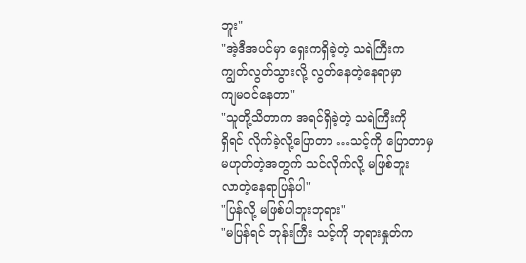ဘူး"
"အဲ့ဒီအပင်မှာ ရှေးကရှိခဲ့တဲ့ သရဲကြီးက
ကျွတ်လွတ်သွားလို့ လွတ်နေတဲ့နေရာမှာ
ကျမဝင်နေတာ"
"သူတို့သိတာက အရင်ရှိခဲ့တဲ့ သရဲကြီးကို
ရှိရင် လိုက်ခဲ့လို့ပြောတာ …သင့်ကို ပြောတာမှ
မဟုတ်တဲ့အတွက် သင်လိုက်လို့ မဖြစ်ဘူး
လာတဲ့နေရာပြန်ပါ"
"ပြန်လို့ မဖြစ်ပါဘူးဘုရား"
"မပြန်ရင် ဘုန်းကြီး သင့်ကို ဘုရားနှုတ်က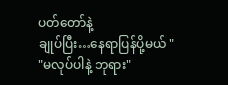ပတ်တော်နဲ့
ချုပ်ပြီး…နေရာပြန်ပို့မယ် "
"မလုပ်ပါနဲ့ ဘုရား"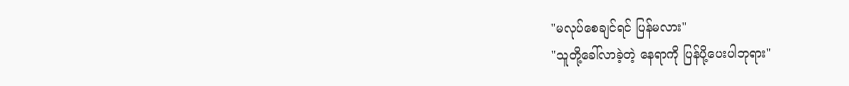"မလုပ်စေချင်ရင် ပြန်မလား"
"သူတို့ခေါ်လာခဲ့တဲ့ နေရာကို ပြန်ပို့ပေးပါဘုရား"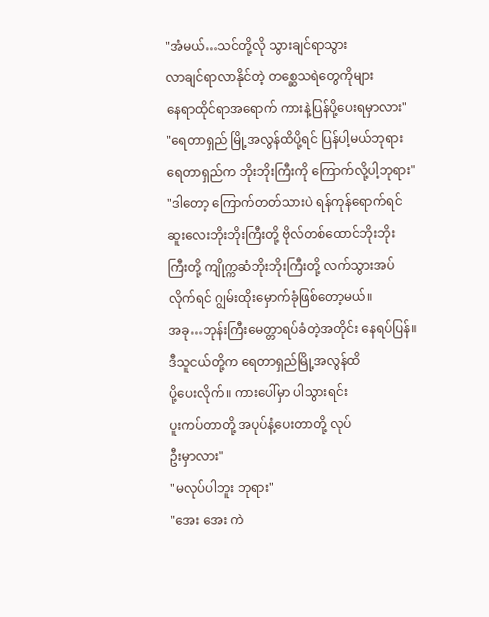"အံမယ်…သင်တို့လို သွားချင်ရာသွား
လာချင်ရာလာနိုင်တဲ့ တစ္ဆေသရဲတွေကိုများ
နေရာထိုင်ရာအရောက် ကားနဲ့ပြန်ပို့ပေးရမှာလား"
"ရေတာရှည် မြို့အလွန်ထိပို့ရင် ပြန်ပါ့မယ်ဘုရား
ရေတာရှည်က ဘိုးဘိုးကြီးကို ကြောက်လို့ပါ့ဘုရား"
"ဒါတော့ ကြောက်တတ်သားပဲ ရန်ကုန်ရောက်ရင်
ဆူးလေးဘိုးဘိုးကြီးတို့ ဗိုလ်တစ်ထောင်ဘိုးဘိုး
ကြီးတို့ ကျိုက္ကဆံဘိုးဘိုးကြီးတို့ လက်သွားအပ်
လိုက်ရင် ဂျွမ်းထိုးမှောက်ခုံဖြစ်တော့မယ်။
အခု…ဘုန်းကြီးမေတ္တာရပ်ခံတဲ့အတိုင်း နေရပ်ပြန်။
ဒီသူငယ်တို့က ရေတာရှည်မြို့အလွန်ထိ
ပို့ပေးလိုက်။ ကားပေါ်မှာ ပါသွားရင်း
ပူးကပ်တာတို့ အပုပ်နံ့ပေးတာတို့ လုပ်
ဦးမှာလား"
"မလုပ်ပါဘူး ဘုရား"
"အေး အေး ကဲ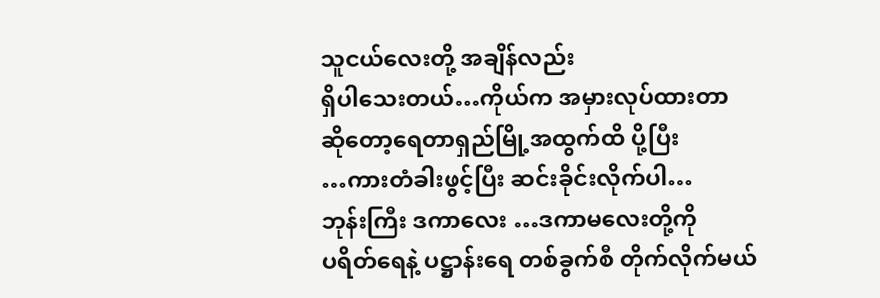သူငယ်လေးတို့ အချိန်လည်း
ရှိပါသေးတယ်…ကိုယ်က အမှားလုပ်ထားတာ
ဆိုတော့ရေတာရှည်မြို့အထွက်ထိ ပို့ပြီး
…ကားတံခါးဖွင့်ပြီး ဆင်းခိုင်းလိုက်ပါ…
ဘုန်းကြီး ဒကာလေး …ဒကာမလေးတို့ကို
ပရိတ်ရေနဲ့ ပဋ္ဌာန်းရေ တစ်ခွက်စီ တိုက်လိုက်မယ်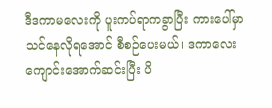ဒီဒကာမလေးကို ပူးကပ်ရာကခွာပြီး ကားပေါ်မှာ
သင်နေလိုရအောင် စီစဉ်ပေးမယ်၊ ဒကာလေး
ကျောင်းအောက်ဆင်းပြီး ပိ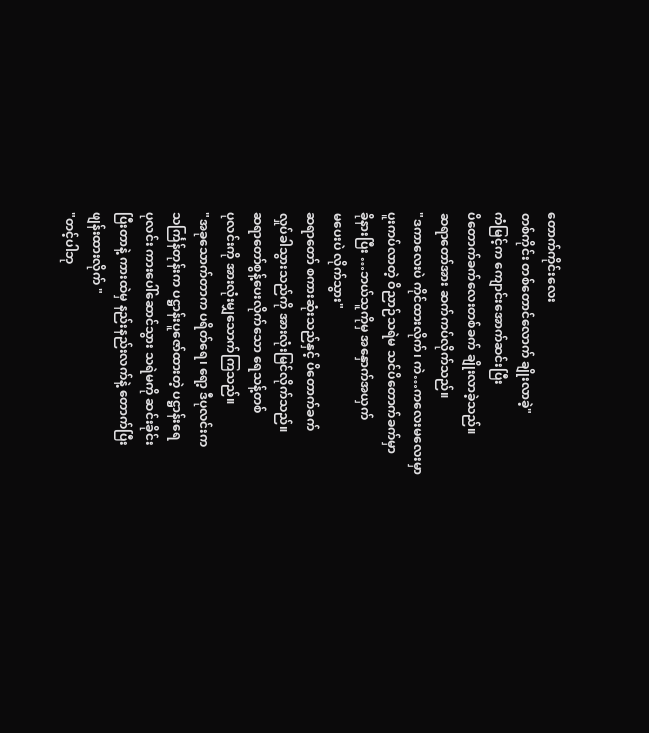တောက်ကိုင်းလေး
တစ်ကိုင်း တစ်တောင်လောက် ချိုးလာခဲ့"
ကံမြင့်က ကျောင်းအောက်ဆင်းပြီး
ပိတောက်ခက်လေးတစ်ခက် ချိုးလာခဲ့သည်။
ဆရာတော်အား ဆက်ကပ်လိုက်သည်။
"ဒကာလေးပဲ ကိုင်ထားလိုက်၊ ကဲ…ကလေးမလေးမှာ
ပူးကပ်လာတဲ့ ဝိညာဉ်သရဲမ သင်ပိတောက်ခက်မှာ
ခိုနားပြီး …ဘယ်သူကိုမှ အနှောက်အယှက်
မပေးပဲ လိုက်သွား"
ဆရာတော် စကားဆုံးသည်နှင့် ပိတောက်ခက်
လှုပ်ခါသွားသည်ကို အားလုံးမြင်လိုက်သည်။
ဆရာတော်စွန့်ပေးလိုက်သော ရေသန့်တစ်
ပုလင်းကို အားလုံးမျှသောက်ကြသည်။
"အခုသောက်တာက ပရိတ်ရေ၊ ရော့ ဒီပုလင်းက
သင်္ကြန်တုန်းက ပဋ္ဌာန်းပူဇော်ထားတဲ့ ပဋ္ဌာန်းရေ
ပုလင်း ကားပေါ်ဆောင်သွား သရဲမကို ဆင်းခိုင်း
ပြီးတာနဲ့ ကားထဲမှ နည်းနည်းလက်နဲ့ တောက်ပြီး
ဖျန်းထားလိုက် "
"တင့်ပါဘု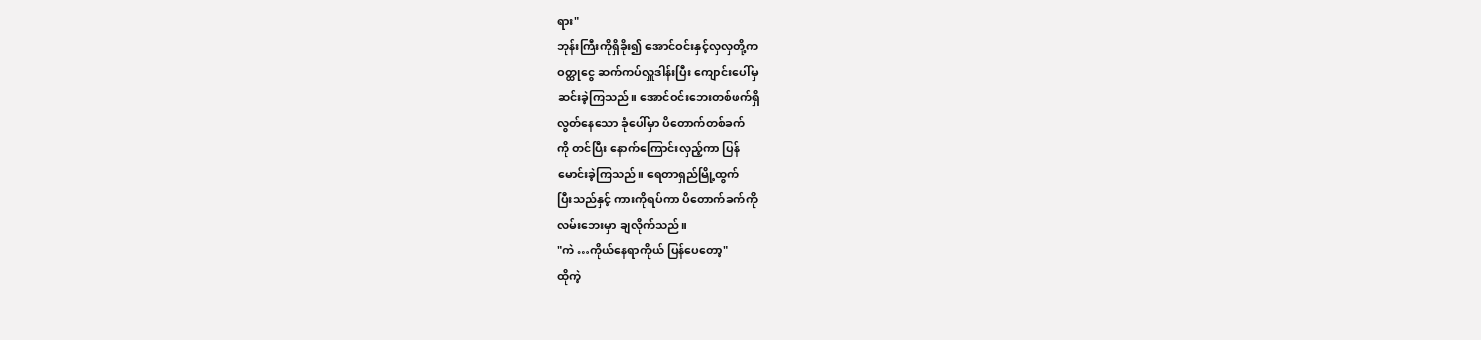ရား"
ဘုန်းကြီးကိုရှိခိုး၍ အောင်ဝင်းနှင့်လှလှတို့က
ဝတ္ထုငွေ ဆက်ကပ်လှူဒါန်းပြီး ကျောင်းပေါ်မှ
ဆင်းခဲ့ကြသည်။ အောင်ဝင်းဘေးတစ်ဖက်ရှိ
လွတ်နေသော ခုံပေါ်မှာ ပိတောက်တစ်ခက်
ကို တင်ပြီး နောက်ကြောင်းလှည့်ကာ ပြန်
မောင်းခဲ့ကြသည်။ ရေတာရှည်မြို့ထွက်
ပြီးသည်နှင့် ကားကိုရပ်ကာ ပိတောက်ခက်ကို
လမ်းဘေးမှာ ချလိုက်သည်။
"ကဲ …ကိုယ်နေရာကိုယ် ပြန်ပေတော့"
ထိုကဲ့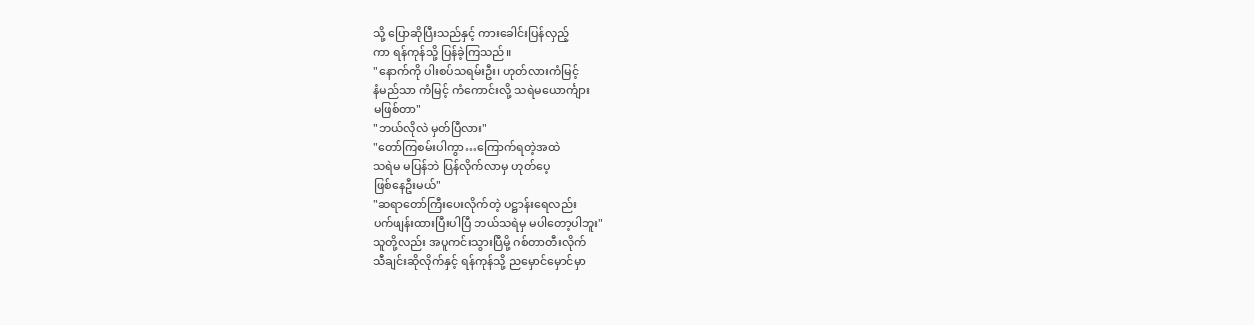သို့ ပြောဆိုပြီးသည်နှင့် ကားခေါင်းပြန်လှည့်
ကာ ရန်ကုန်သို့ ပြန်ခဲ့ကြသည်။
"နောက်ကို ပါးစပ်သရမ်းဦး၊ ဟုတ်လားကံမြင့်
နံမည်သာ ကံမြင့် ကံကောင်းလို့ သရဲမယောင်္ကျား
မဖြစ်တာ"
"ဘယ်လိုလဲ မှတ်ပြီလား"
"တော်ကြစမ်းပါကွာ…ကြောက်ရတဲ့အထဲ
သရဲမ မပြန်ဘဲ ပြန်လိုက်လာမှ ဟုတ်ပေ့
ဖြစ်နေဦးမယ်"
"ဆရာတော်ကြီးပေးလိုက်တဲ့ ပဋ္ဌာန်းရေလည်း
ပက်ဖျန်းထားပြီးပါပြီ ဘယ်သရဲမှ မပါတော့ပါဘူး"
သူတို့လည်း အပူကင်းသွားပြီမို့ ဂစ်တာတီးလိုက်
သီချင်းဆိုလိုက်နှင့် ရန်ကုန်သို့ ညမှောင်မှောင်မှာ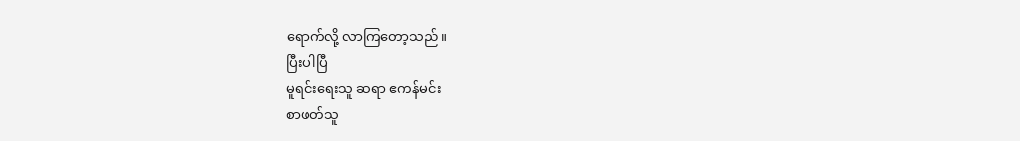ရောက်လို့ လာကြတော့သည်။
ပြီးပါပြီ
မူရင်းရေးသူ ဆရာ ဧကန်မင်း
စာဖတ်သူ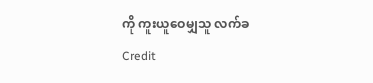ကို ကူးယူဝေမျှသူ လက်ခ
Credit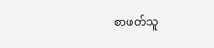စာဖတ်သူ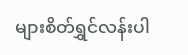များစိတ်ရွှင်လန်းပါ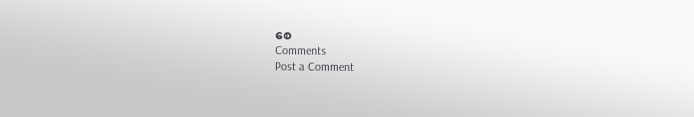စေ
Comments
Post a Comment